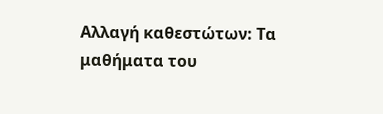Αλλαγή καθεστώτων: Τα μαθήματα του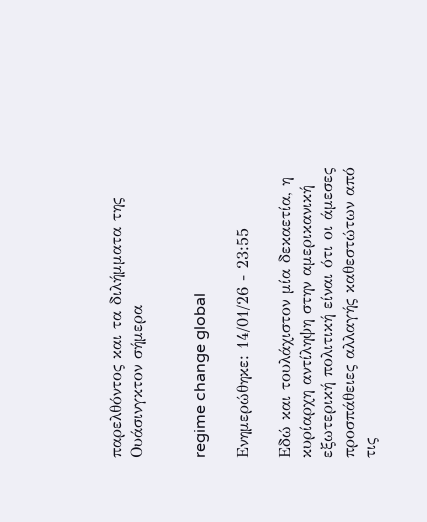παρελθόντος και τα διλήμματα της Ουάσινγκτον σήμερα


regime change global

Ενημερώθηκε: 14/01/26 - 23:55

Εδώ και τουλάχιστον μία δεκαετία, η κυρίαρχη αντίληψη στην αμερικανική εξωτερική πολιτική είναι ότι οι άμεσες προσπάθειες αλλαγής καθεστώτων από τις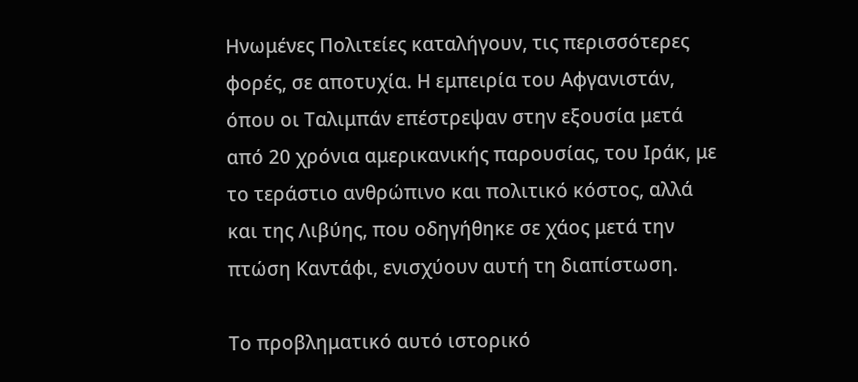Ηνωμένες Πολιτείες καταλήγουν, τις περισσότερες φορές, σε αποτυχία. Η εμπειρία του Αφγανιστάν, όπου οι Ταλιμπάν επέστρεψαν στην εξουσία μετά από 20 χρόνια αμερικανικής παρουσίας, του Ιράκ, με το τεράστιο ανθρώπινο και πολιτικό κόστος, αλλά και της Λιβύης, που οδηγήθηκε σε χάος μετά την πτώση Καντάφι, ενισχύουν αυτή τη διαπίστωση.

Το προβληματικό αυτό ιστορικό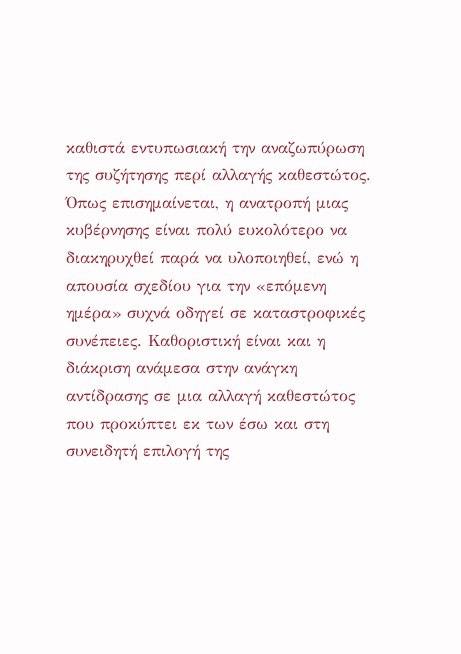καθιστά εντυπωσιακή την αναζωπύρωση της συζήτησης περί αλλαγής καθεστώτος. Όπως επισημαίνεται, η ανατροπή μιας κυβέρνησης είναι πολύ ευκολότερο να διακηρυχθεί παρά να υλοποιηθεί, ενώ η απουσία σχεδίου για την «επόμενη ημέρα» συχνά οδηγεί σε καταστροφικές συνέπειες. Καθοριστική είναι και η διάκριση ανάμεσα στην ανάγκη αντίδρασης σε μια αλλαγή καθεστώτος που προκύπτει εκ των έσω και στη συνειδητή επιλογή της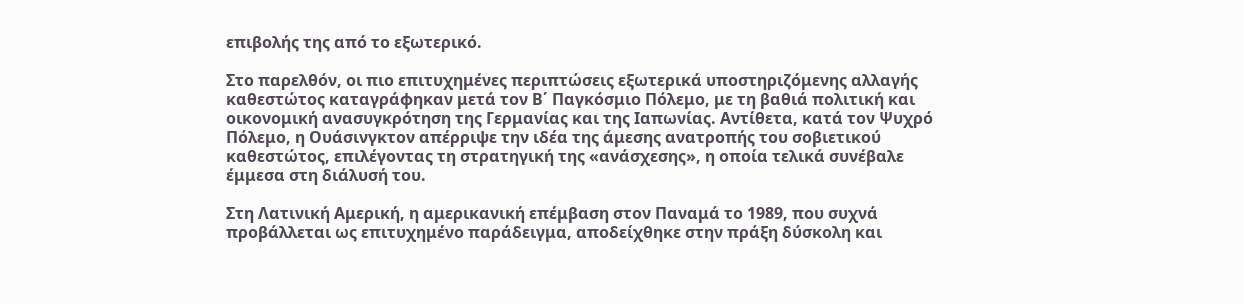επιβολής της από το εξωτερικό.

Στο παρελθόν, οι πιο επιτυχημένες περιπτώσεις εξωτερικά υποστηριζόμενης αλλαγής καθεστώτος καταγράφηκαν μετά τον Β΄ Παγκόσμιο Πόλεμο, με τη βαθιά πολιτική και οικονομική ανασυγκρότηση της Γερμανίας και της Ιαπωνίας. Αντίθετα, κατά τον Ψυχρό Πόλεμο, η Ουάσινγκτον απέρριψε την ιδέα της άμεσης ανατροπής του σοβιετικού καθεστώτος, επιλέγοντας τη στρατηγική της «ανάσχεσης», η οποία τελικά συνέβαλε έμμεσα στη διάλυσή του.

Στη Λατινική Αμερική, η αμερικανική επέμβαση στον Παναμά το 1989, που συχνά προβάλλεται ως επιτυχημένο παράδειγμα, αποδείχθηκε στην πράξη δύσκολη και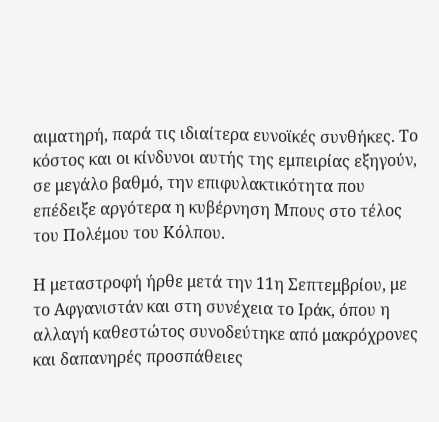αιματηρή, παρά τις ιδιαίτερα ευνοϊκές συνθήκες. Το κόστος και οι κίνδυνοι αυτής της εμπειρίας εξηγούν, σε μεγάλο βαθμό, την επιφυλακτικότητα που επέδειξε αργότερα η κυβέρνηση Μπους στο τέλος του Πολέμου του Κόλπου.

Η μεταστροφή ήρθε μετά την 11η Σεπτεμβρίου, με το Αφγανιστάν και στη συνέχεια το Ιράκ, όπου η αλλαγή καθεστώτος συνοδεύτηκε από μακρόχρονες και δαπανηρές προσπάθειες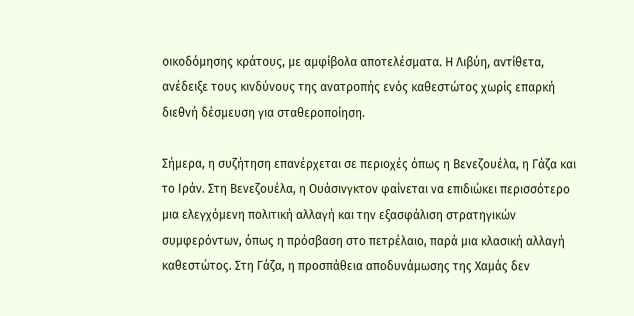οικοδόμησης κράτους, με αμφίβολα αποτελέσματα. Η Λιβύη, αντίθετα, ανέδειξε τους κινδύνους της ανατροπής ενός καθεστώτος χωρίς επαρκή διεθνή δέσμευση για σταθεροποίηση.

Σήμερα, η συζήτηση επανέρχεται σε περιοχές όπως η Βενεζουέλα, η Γάζα και το Ιράν. Στη Βενεζουέλα, η Ουάσινγκτον φαίνεται να επιδιώκει περισσότερο μια ελεγχόμενη πολιτική αλλαγή και την εξασφάλιση στρατηγικών συμφερόντων, όπως η πρόσβαση στο πετρέλαιο, παρά μια κλασική αλλαγή καθεστώτος. Στη Γάζα, η προσπάθεια αποδυνάμωσης της Χαμάς δεν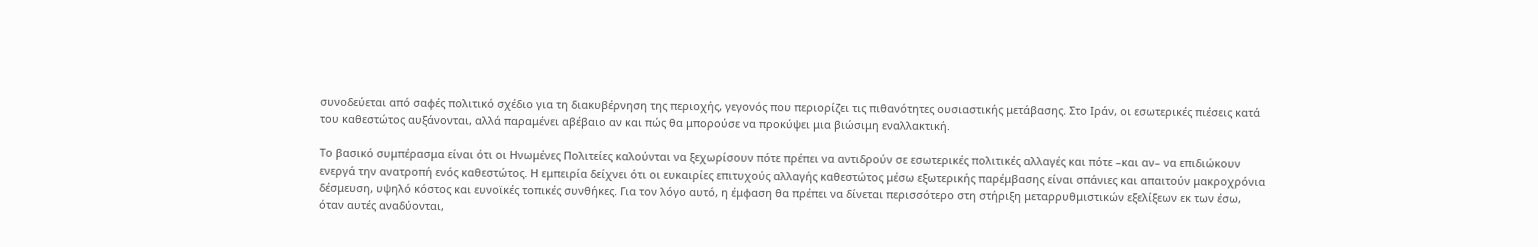συνοδεύεται από σαφές πολιτικό σχέδιο για τη διακυβέρνηση της περιοχής, γεγονός που περιορίζει τις πιθανότητες ουσιαστικής μετάβασης. Στο Ιράν, οι εσωτερικές πιέσεις κατά του καθεστώτος αυξάνονται, αλλά παραμένει αβέβαιο αν και πώς θα μπορούσε να προκύψει μια βιώσιμη εναλλακτική.

Το βασικό συμπέρασμα είναι ότι οι Ηνωμένες Πολιτείες καλούνται να ξεχωρίσουν πότε πρέπει να αντιδρούν σε εσωτερικές πολιτικές αλλαγές και πότε –και αν– να επιδιώκουν ενεργά την ανατροπή ενός καθεστώτος. Η εμπειρία δείχνει ότι οι ευκαιρίες επιτυχούς αλλαγής καθεστώτος μέσω εξωτερικής παρέμβασης είναι σπάνιες και απαιτούν μακροχρόνια δέσμευση, υψηλό κόστος και ευνοϊκές τοπικές συνθήκες. Για τον λόγο αυτό, η έμφαση θα πρέπει να δίνεται περισσότερο στη στήριξη μεταρρυθμιστικών εξελίξεων εκ των έσω, όταν αυτές αναδύονται,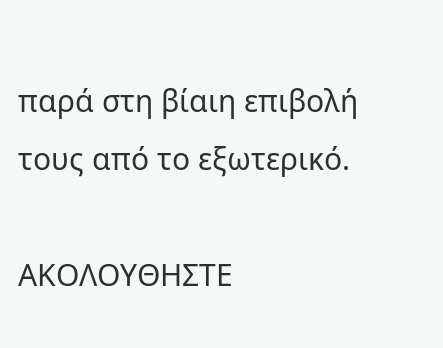παρά στη βίαιη επιβολή τους από το εξωτερικό.

ΑΚΟΛΟΥΘΗΣΤΕ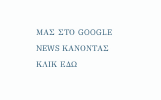ΜΑΣ ΣΤΟ GOOGLE NEWS ΚΑΝΟΝΤΑΣ ΚΛΙΚ ΕΔΩ